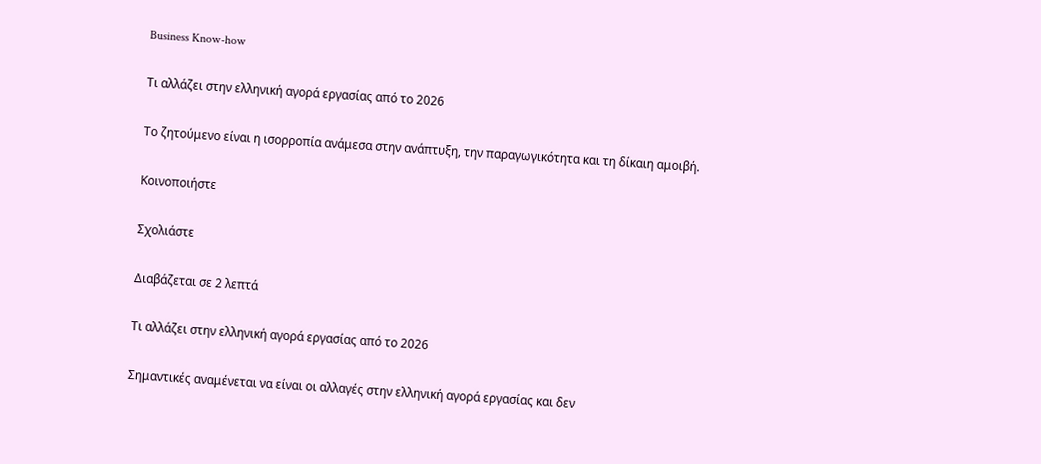Business Know-how

Τι αλλάζει στην ελληνική αγορά εργασίας από το 2026

Το ζητούμενο είναι η ισορροπία ανάμεσα στην ανάπτυξη, την παραγωγικότητα και τη δίκαιη αμοιβή.

Κοινοποιήστε

Σχολιάστε

Διαβάζεται σε 2 λεπτά

Τι αλλάζει στην ελληνική αγορά εργασίας από το 2026

Σημαντικές αναμένεται να είναι οι αλλαγές στην ελληνική αγορά εργασίας και δεν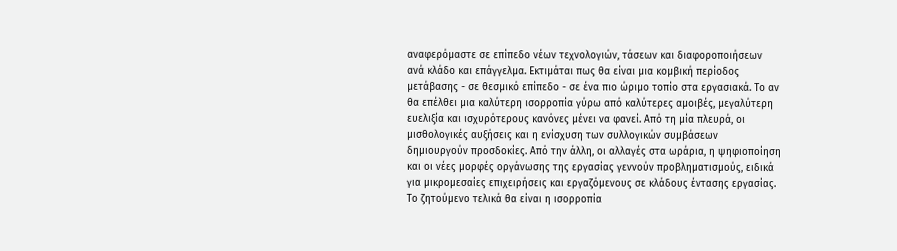αναφερόμαστε σε επίπεδο νέων τεχνολογιών, τάσεων και διαφοροποιήσεων ανά κλάδο και επάγγελμα. Εκτιμάται πως θα είναι μια κομβική περίοδος μετάβασης - σε θεσμικό επίπεδο - σε ένα πιο ώριμο τοπίο στα εργασιακά. Το αν θα επέλθει μια καλύτερη ισορροπία γύρω από καλύτερες αμοιβές, μεγαλύτερη ευελιξία και ισχυρότερους κανόνες μένει να φανεί. Από τη μία πλευρά, οι μισθολογικές αυξήσεις και η ενίσχυση των συλλογικών συμβάσεων δημιουργούν προσδοκίες. Από την άλλη, οι αλλαγές στα ωράρια, η ψηφιοποίηση και οι νέες μορφές οργάνωσης της εργασίας γεννούν προβληματισμούς, ειδικά για μικρομεσαίες επιχειρήσεις και εργαζόμενους σε κλάδους έντασης εργασίας. Το ζητούμενο τελικά θα είναι η ισορροπία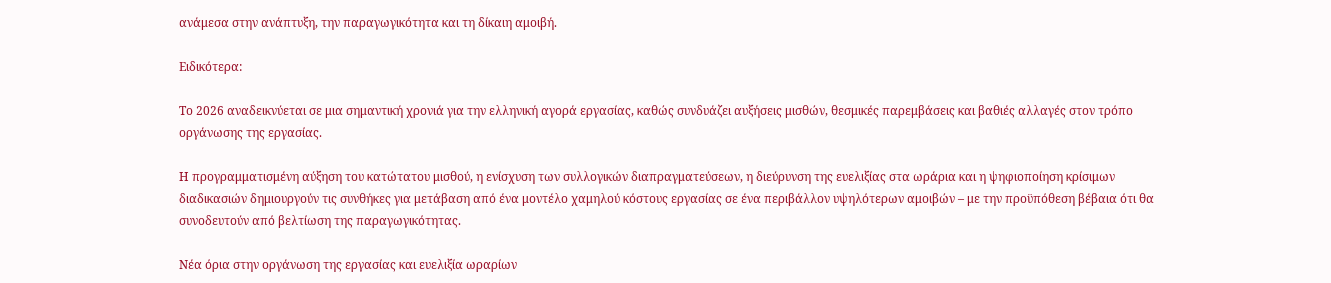ανάμεσα στην ανάπτυξη, την παραγωγικότητα και τη δίκαιη αμοιβή.

Ειδικότερα:

Το 2026 αναδεικνύεται σε μια σημαντική χρονιά για την ελληνική αγορά εργασίας, καθώς συνδυάζει αυξήσεις μισθών, θεσμικές παρεμβάσεις και βαθιές αλλαγές στον τρόπο οργάνωσης της εργασίας.

Η προγραμματισμένη αύξηση του κατώτατου μισθού, η ενίσχυση των συλλογικών διαπραγματεύσεων, η διεύρυνση της ευελιξίας στα ωράρια και η ψηφιοποίηση κρίσιμων διαδικασιών δημιουργούν τις συνθήκες για μετάβαση από ένα μοντέλο χαμηλού κόστους εργασίας σε ένα περιβάλλον υψηλότερων αμοιβών – με την προϋπόθεση βέβαια ότι θα συνοδευτούν από βελτίωση της παραγωγικότητας.

Νέα όρια στην οργάνωση της εργασίας και ευελιξία ωραρίων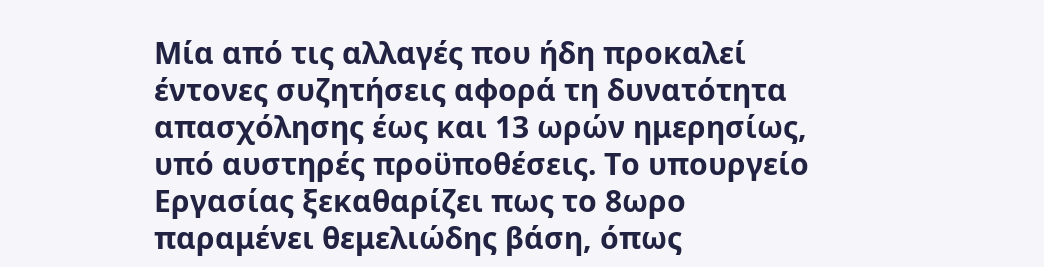Μία από τις αλλαγές που ήδη προκαλεί έντονες συζητήσεις αφορά τη δυνατότητα απασχόλησης έως και 13 ωρών ημερησίως, υπό αυστηρές προϋποθέσεις. Το υπουργείο Εργασίας ξεκαθαρίζει πως το 8ωρο παραμένει θεμελιώδης βάση, όπως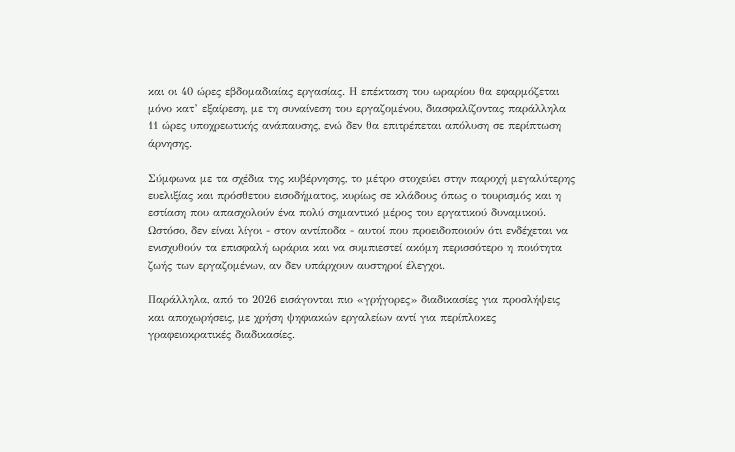και οι 40 ώρες εβδομαδιαίας εργασίας. Η επέκταση του ωραρίου θα εφαρμόζεται μόνο κατ’ εξαίρεση, με τη συναίνεση του εργαζομένου, διασφαλίζοντας παράλληλα 11 ώρες υποχρεωτικής ανάπαυσης, ενώ δεν θα επιτρέπεται απόλυση σε περίπτωση άρνησης.

Σύμφωνα με τα σχέδια της κυβέρνησης, το μέτρο στοχεύει στην παροχή μεγαλύτερης ευελιξίας και πρόσθετου εισοδήματος, κυρίως σε κλάδους όπως ο τουρισμός και η εστίαση που απασχολούν ένα πολύ σημαντικό μέρος του εργατικού δυναμικού. Ωστόσο, δεν είναι λίγοι - στον αντίποδα - αυτοί που προειδοποιούν ότι ενδέχεται να ενισχυθούν τα επισφαλή ωράρια και να συμπιεστεί ακόμη περισσότερο η ποιότητα ζωής των εργαζομένων, αν δεν υπάρχουν αυστηροί έλεγχοι.

Παράλληλα, από το 2026 εισάγονται πιο «γρήγορες» διαδικασίες για προσλήψεις και αποχωρήσεις, με χρήση ψηφιακών εργαλείων αντί για περίπλοκες γραφειοκρατικές διαδικασίες.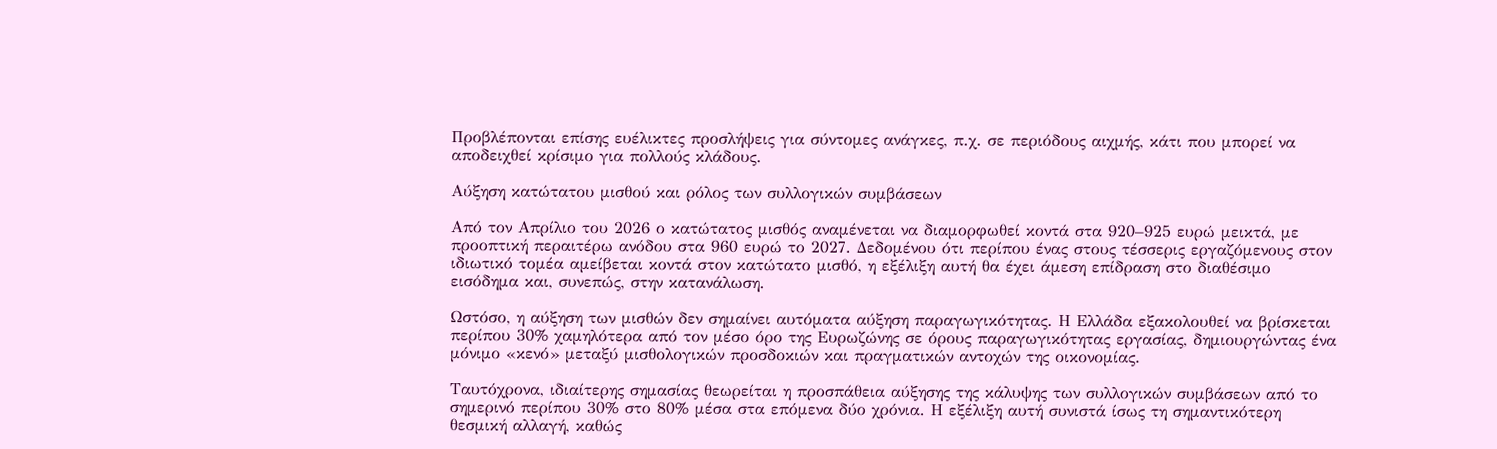Προβλέπονται επίσης ευέλικτες προσλήψεις για σύντομες ανάγκες, π.χ. σε περιόδους αιχμής, κάτι που μπορεί να αποδειχθεί κρίσιμο για πολλούς κλάδους.

Αύξηση κατώτατου μισθού και ρόλος των συλλογικών συμβάσεων

Από τον Απρίλιο του 2026 ο κατώτατος μισθός αναμένεται να διαμορφωθεί κοντά στα 920–925 ευρώ μεικτά, με προοπτική περαιτέρω ανόδου στα 960 ευρώ το 2027. Δεδομένου ότι περίπου ένας στους τέσσερις εργαζόμενους στον ιδιωτικό τομέα αμείβεται κοντά στον κατώτατο μισθό, η εξέλιξη αυτή θα έχει άμεση επίδραση στο διαθέσιμο εισόδημα και, συνεπώς, στην κατανάλωση.

Ωστόσο, η αύξηση των μισθών δεν σημαίνει αυτόματα αύξηση παραγωγικότητας. Η Ελλάδα εξακολουθεί να βρίσκεται περίπου 30% χαμηλότερα από τον μέσο όρο της Ευρωζώνης σε όρους παραγωγικότητας εργασίας, δημιουργώντας ένα μόνιμο «κενό» μεταξύ μισθολογικών προσδοκιών και πραγματικών αντοχών της οικονομίας.

Ταυτόχρονα, ιδιαίτερης σημασίας θεωρείται η προσπάθεια αύξησης της κάλυψης των συλλογικών συμβάσεων από το σημερινό περίπου 30% στο 80% μέσα στα επόμενα δύο χρόνια. Η εξέλιξη αυτή συνιστά ίσως τη σημαντικότερη θεσμική αλλαγή, καθώς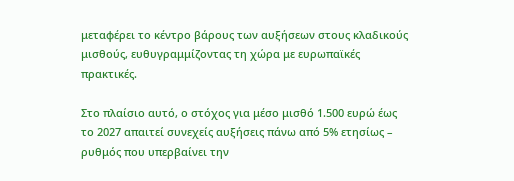μεταφέρει το κέντρο βάρους των αυξήσεων στους κλαδικούς μισθούς, ευθυγραμμίζοντας τη χώρα με ευρωπαϊκές πρακτικές.

Στο πλαίσιο αυτό, ο στόχος για μέσο μισθό 1.500 ευρώ έως το 2027 απαιτεί συνεχείς αυξήσεις πάνω από 5% ετησίως – ρυθμός που υπερβαίνει την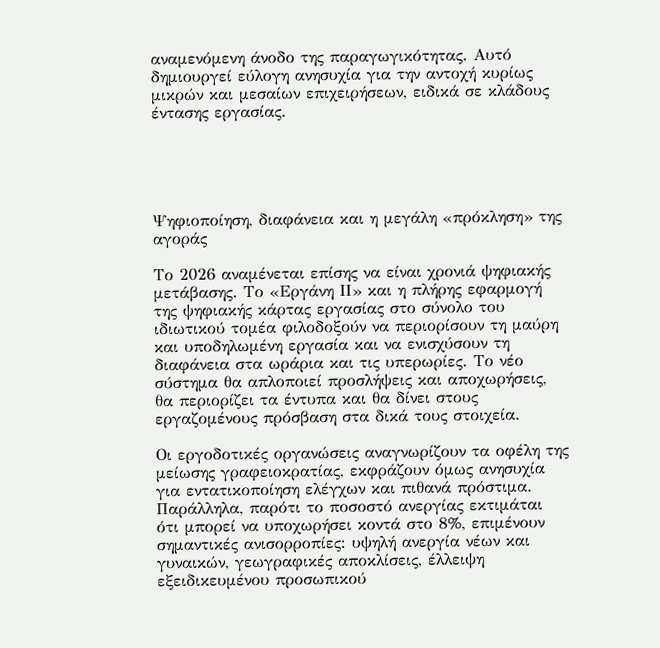αναμενόμενη άνοδο της παραγωγικότητας. Αυτό δημιουργεί εύλογη ανησυχία για την αντοχή κυρίως μικρών και μεσαίων επιχειρήσεων, ειδικά σε κλάδους έντασης εργασίας.





Ψηφιοποίηση, διαφάνεια και η μεγάλη «πρόκληση» της αγοράς

Το 2026 αναμένεται επίσης να είναι χρονιά ψηφιακής μετάβασης. Το «Εργάνη ΙΙ» και η πλήρης εφαρμογή της ψηφιακής κάρτας εργασίας στο σύνολο του ιδιωτικού τομέα φιλοδοξούν να περιορίσουν τη μαύρη και υποδηλωμένη εργασία και να ενισχύσουν τη διαφάνεια στα ωράρια και τις υπερωρίες. Το νέο σύστημα θα απλοποιεί προσλήψεις και αποχωρήσεις, θα περιορίζει τα έντυπα και θα δίνει στους εργαζομένους πρόσβαση στα δικά τους στοιχεία.

Οι εργοδοτικές οργανώσεις αναγνωρίζουν τα οφέλη της μείωσης γραφειοκρατίας, εκφράζουν όμως ανησυχία για εντατικοποίηση ελέγχων και πιθανά πρόστιμα. Παράλληλα, παρότι το ποσοστό ανεργίας εκτιμάται ότι μπορεί να υποχωρήσει κοντά στο 8%, επιμένουν σημαντικές ανισορροπίες: υψηλή ανεργία νέων και γυναικών, γεωγραφικές αποκλίσεις, έλλειψη εξειδικευμένου προσωπικού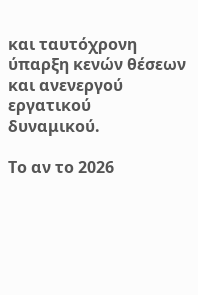και ταυτόχρονη ύπαρξη κενών θέσεων και ανενεργού εργατικού δυναμικού.

Το αν το 2026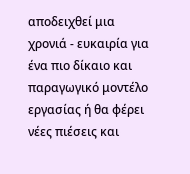αποδειχθεί μια χρονιά - ευκαιρία για ένα πιο δίκαιο και παραγωγικό μοντέλο εργασίας ή θα φέρει νέες πιέσεις και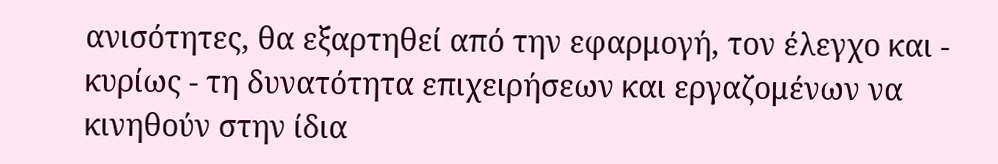ανισότητες, θα εξαρτηθεί από την εφαρμογή, τον έλεγχο και - κυρίως - τη δυνατότητα επιχειρήσεων και εργαζομένων να κινηθούν στην ίδια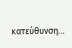κατεύθυνση…